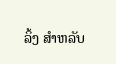ລິ້ງ ສຳຫລັບ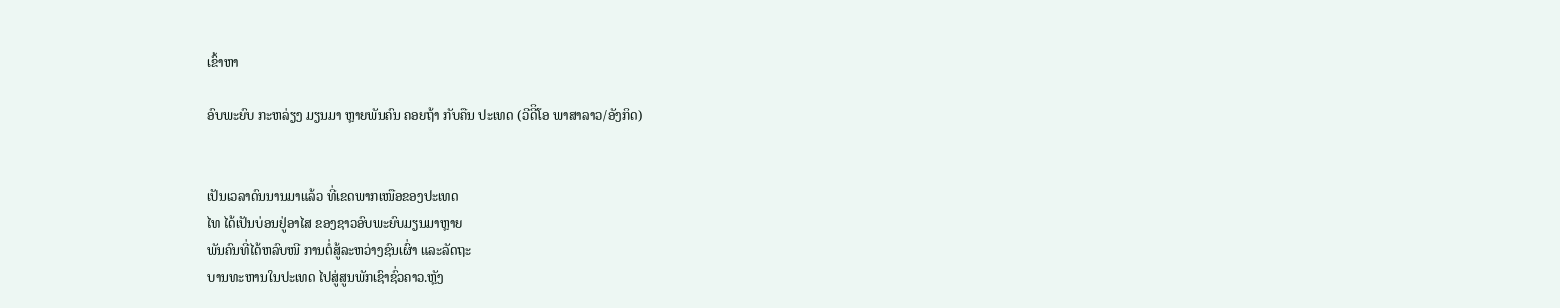ເຂົ້າຫາ

ອົບພະຍົບ ກະຫລ່ຽງ ມຽນມາ ຫຼາຍພັນຄົນ ຄອຍຖ້າ ກັບຄືນ ປະເທດ (ວີດີິໂອ ພາສາລາວ/ອັງກິດ)


ເປັນເວລາດົນນານມາແລ້ວ ທີ່ເຂດພາກເໜືອຂອງປະເທດ
ໄທ ໄດ້ເປັນບ່ອນຢູ່ອາໄສ ຂອງຊາວອົບພະຍົບມຽນມາຫຼາຍ
ພັນຄົນທີ່ໄດ້ຫລົບໜີ ການຕໍ່ສູ້ລະຫວ່າງຊົນເຜົ່າ ແລະລັດຖະ
ບານທະຫານໃນປະເທດ ໄປສູ່ສູນພັກເຊົາຊົ່ວຄາວ.ຫຼັງ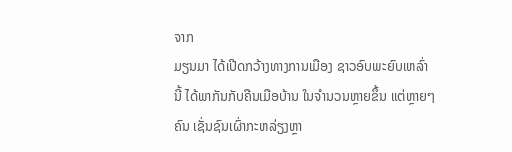ຈາກ
ມຽນມາ ໄດ້ເປີດກວ້າງທາງການເມືອງ ຊາວອົບພະຍົບເຫລົ່າ
ນີ້ ໄດ້ພາກັນກັບຄືນເມືອບ້ານ ໃນຈຳນວນຫຼາຍຂຶ້ນ ແຕ່ຫຼາຍໆ
ຄົນ ເຊັ່ນຊົນເຜົ່າກະຫລ່ຽງຫຼາ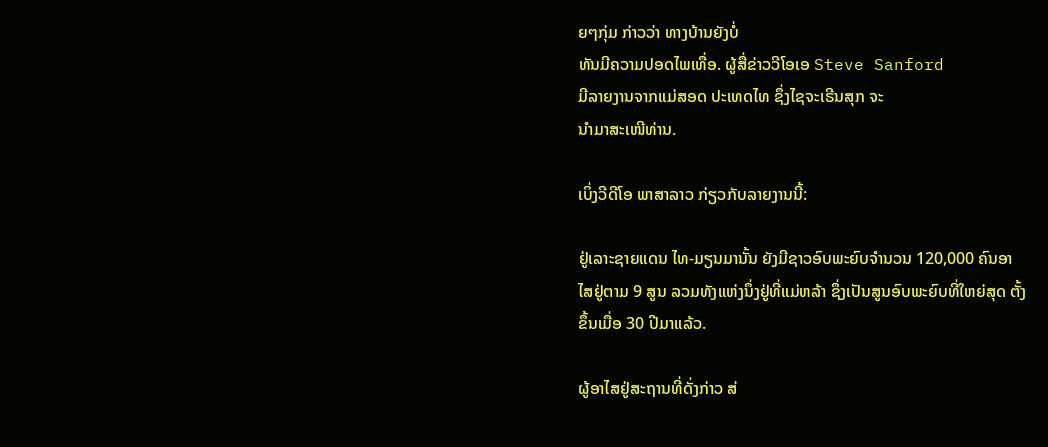ຍໆກຸ່ມ ກ່າວວ່າ ທາງບ້ານຍັງບໍ່
ທັນມີຄວາມປອດໄພເທື່ອ. ຜູ້ສື່ຂ່າວວີໂອເອ Steve Sanford
ມີລາຍງານຈາກແມ່ສອດ ປະເທດໄທ ຊຶ່ງໄຊຈະເຣີນສຸກ ຈະ
ນຳມາສະເໜີທ່ານ.

ເບິ່ງວີດີໂອ ພາສາລາວ ກ່ຽວກັບລາຍງານນີ້:

ຢູ່ເລາະຊາຍແດນ ໄທ-ມຽນມານັ້ນ ຍັງມີຊາວອົບພະຍົບຈຳນວນ 120,000 ຄົນອາ
ໄສຢູ່ຕາມ 9 ສູນ ລວມທັງແຫ່ງນຶ່ງຢູ່ທີ່ແມ່ຫລ້າ ຊຶ່ງເປັນສູນອົບພະຍົບທີ່ໃຫຍ່ສຸດ ຕັ້ງ
ຂຶ້ນເມື່ອ 30 ປີມາແລ້ວ.

ຜູ້ອາໄສຢູ່ສະຖານທີ່ດັ່ງກ່າວ ສ່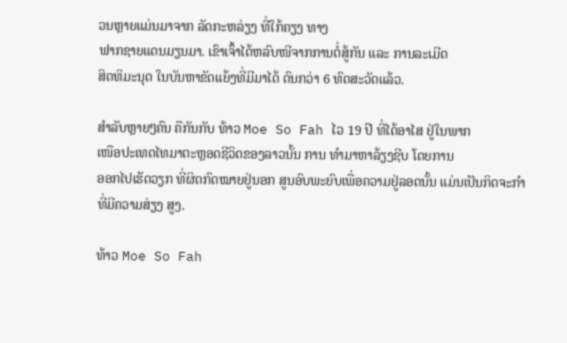ວນຫຼາຍແມ່ນມາຈາກ ລັດກະຫລ່ຽງ ທີ່ໃກ້ຄຽງ ທາງ
ຟາກຊາຍແດນມຽນມາ. ເຂົາເຈົ້າໄດ້ຫລົບໜີຈາກການຕໍ່ສູ້ກັນ ແລະ ການລະເມີດ
ສິດທິມະນຸດ ໃນບັນຫາຂັດແຍ້ງທີ່ມີມາໄດ້ ດົນກວ່າ 6 ທົດສະວັດແລ້ວ.

ສຳລັບຫຼາຍໆຄົນ ຄືກັນກັບ ທ້າວ Moe So Fah ໄວ 19 ປີ ທີ່ໄດ້ອາໄສ ຢູ່ໃນພາກ
ເໜືອປະເທດໄທມາຕະຫຼອດຊີວິດຂອງລາວນັ້ນ ການ ທຳມາຫາລ້ຽງຊີບ ໂດຍການ
ອອກໄປເຮັດວຽກ ທີ່ຜິດກົດໝາຍຢູ່ນອກ ສູນອົບພະຍົບເພື່ອຄວາມຢູ່ລອດນັ້ນ ແມ່ນເປັນກິດຈະກຳທີ່ມີຄວາມສ່ຽງ ສູງ.

ທ້າວ Moe So Fah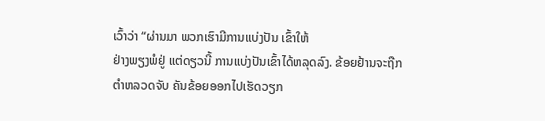ເວົ້າວ່າ “ຜ່ານມາ ພວກເຮົາມີການແບ່ງປັນ ເຂົ້າໃຫ້
ຢ່າງພຽງພໍຢູ່ ແຕ່ດຽວນີ້ ການແບ່ງປັນເຂົ້າໄດ້ຫລຸດລົງ. ຂ້ອຍຢ້ານຈະຖືກ
ຕຳຫລວດຈັບ ຄັນຂ້ອຍອອກໄປເຮັດວຽກ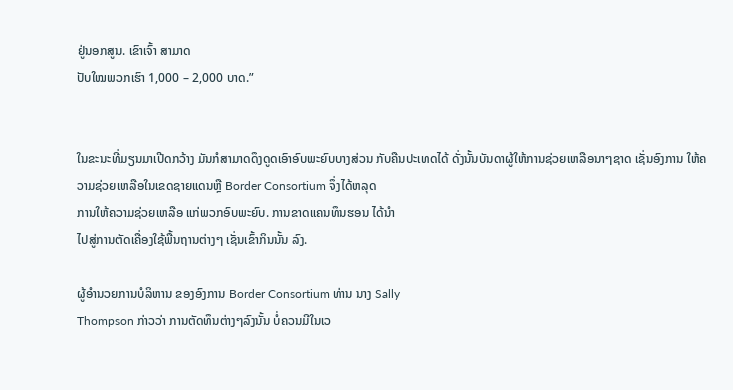ຢູ່ນອກສູນ. ເຂົາເຈົ້າ ສາມາດ
ປັບໃໝພວກເຮົາ 1,000 – 2,000 ບາດ.”


ໃນຂະນະທີ່ມຽນມາເປີດກວ້າງ ມັນກໍສາມາດດຶງດູດເອົາອົບພະຍົບບາງສ່ວນ ກັບຄືນປະເທດໄດ້ ດັ່ງນັ້ນບັນດາຜູ້ໃຫ້ການຊ່ວຍເຫລືອນາໆຊາດ ເຊັ່ນອົງການ ໃຫ້ຄວາມຊ່ວຍເຫລືອໃນເຂດຊາຍແດນຫຼື Border Consortium ຈຶ່ງໄດ້ຫລຸດ
ການໃຫ້ຄວາມຊ່ວຍເຫລືອ ແກ່ພວກອົບພະຍົບ. ການຂາດແຄນທຶນຮອນ ໄດ້ນຳ
ໄປສູ່ການຕັດເຄື່ອງໃຊ້ພື້ນຖານຕ່າງໆ ເຊັ່ນເຂົ້າກິນນັ້ນ ລົງ.

ຜູ້ອຳນວຍການບໍລິຫານ ຂອງອົງການ Border Consortium ທ່ານ ນາງ Sally
Thompson ກ່າວວ່າ ການຕັດທຶນຕ່າງໆລົງນັ້ນ ບໍ່ຄວນມີໃນເວ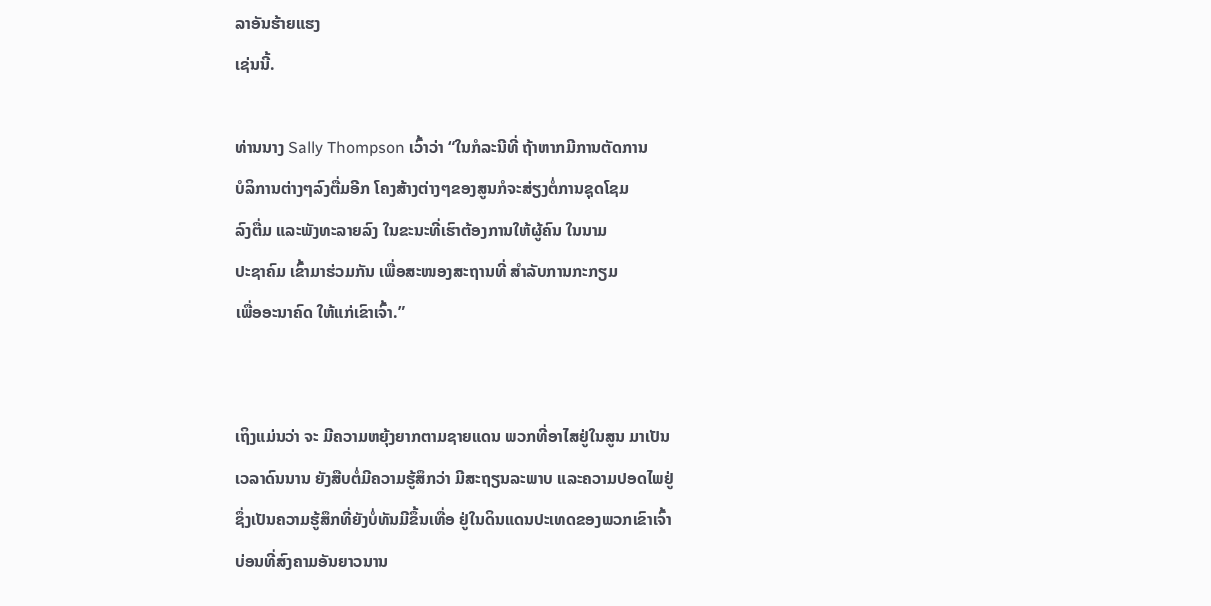ລາອັນຮ້າຍແຮງ
ເຊ່ນນີ້.

ທ່ານນາງ Sally Thompson ເວົ້າວ່າ “ໃນກໍລະນີທີ່ ຖ້າຫາກມີການຕັດການ
ບໍລິການຕ່າງໆລົງຕື່ມອີກ ໂຄງສ້າງຕ່າງໆຂອງສູນກໍຈະສ່ຽງຕໍ່ການຊຸດໂຊມ
ລົງຕື່ມ ແລະພັງທະລາຍລົງ ໃນຂະນະທີ່ເຮົາຕ້ອງການໃຫ້ຜູ້ຄົນ ໃນນາມ
ປະຊາຄົມ ເຂົ້າມາຮ່ວມກັນ ເພື່ອສະໜອງສະຖານທີ່ ສຳລັບການກະກຽມ
ເພື່ອອະນາຄົດ ໃຫ້ແກ່ເຂົາເຈົ້າ.”


ເຖິງແມ່ນວ່າ ຈະ ມີຄວາມຫຍຸ້ງຍາກຕາມຊາຍແດນ ພວກທີ່ອາໄສຢູ່ໃນສູນ ມາເປັນ
ເວລາດົນນານ ຍັງສືບຕໍ່ມີຄວາມຮູ້ສຶກວ່າ ມີສະຖຽນລະພາບ ແລະຄວາມປອດໄພຢູ່
ຊຶ່ງເປັນຄວາມຮູ້ສຶກທີ່ຍັງບໍ່ທັນມີຂຶ້ນເທື່ອ ຢູ່ໃນດິນແດນປະເທດຂອງພວກເຂົາເຈົ້າ
ບ່ອນທີ່ສົງຄາມອັນຍາວນານ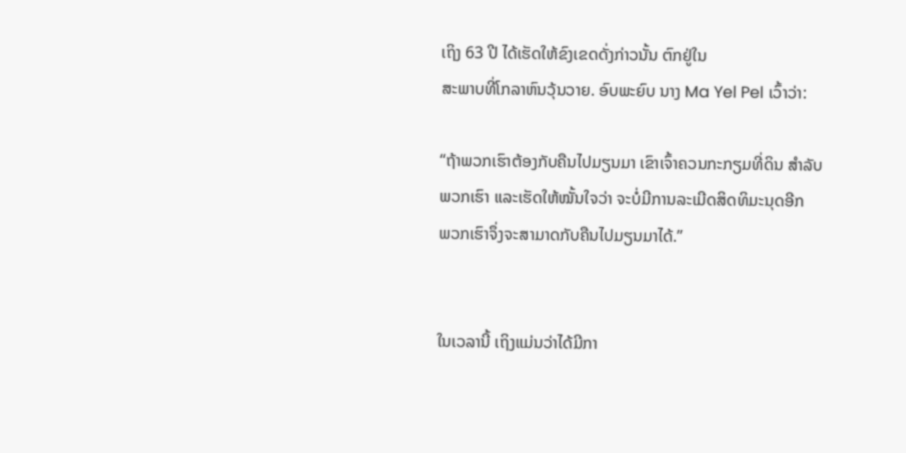ເຖິງ 63 ປີ ໄດ້ເຮັດໃຫ້ຂົງເຂດດັ່ງກ່າວນັ້ນ ຕົກຢູ່ໃນ
ສະພາບທີ່ໂກລາຫົນວຸ້ນວາຍ. ອົບພະຍົບ ນາງ Ma Yel Pel ເວົ້າວ່າ:

“ຖ້າພວກເຮົາຕ້ອງກັບຄືນໄປມຽນມາ ເຂົາເຈົ້າຄວນກະກຽມທີ່ດິນ ສຳລັບ
ພວກເຮົາ ແລະເຮັດໃຫ້ໝັ້ນໃຈວ່າ ຈະບໍ່ມີການລະເມີດສິດທິມະນຸດອີກ
ພວກເຮົາຈຶ່ງຈະສາມາດກັບຄືນໄປມຽນມາໄດ້.”


ໃນເວລານີ້ ເຖິງແມ່ນວ່າໄດ້ມີກາ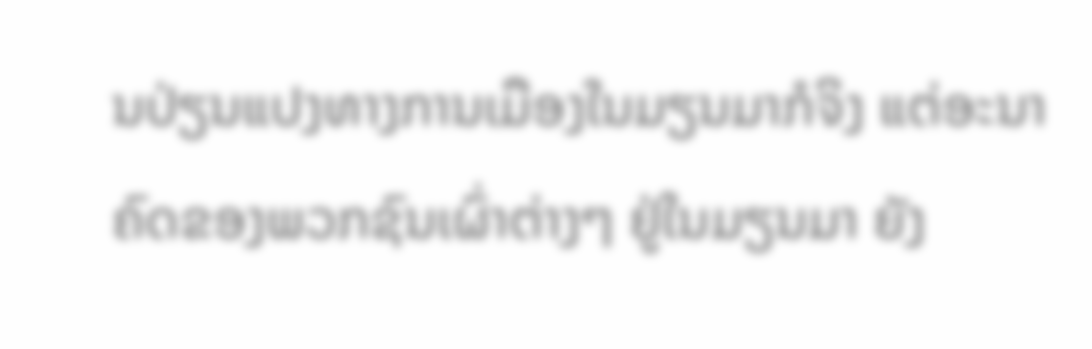ນປ່ຽນແປງທາງການເມືອງໃນມຽນມາກໍຈິງ ແຕ່ອະນາ
ຄົດຂອງພວກຊົນເຜົ່າຕ່າງໆ ຢູ່ໃນມຽນມາ ຍັງ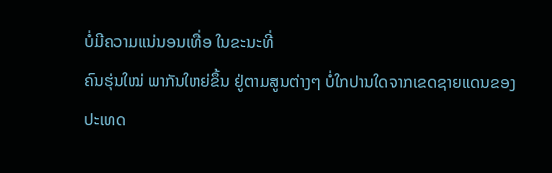ບໍ່ມີຄວາມແນ່ນອນເທື່ອ ໃນຂະນະທີ່
ຄົນຮຸ່ນໃໝ່ ພາກັນໃຫຍ່ຂຶ້ນ ຢູ່ຕາມສູນຕ່າງໆ ບໍ່ໃກປານໃດຈາກເຂດຊາຍແດນຂອງ
ປະເທດ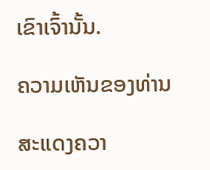ເຂົາເຈົ້ານັ້ນ.

ຄວາມເຫັນຂອງທ່ານ

ສະແດງຄວາ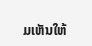ມເຫັນໃຫ້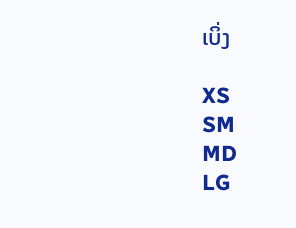ເບິ່ງ

XS
SM
MD
LG